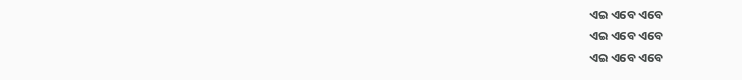ଏଇ ଏବେ ଏବେ
ଏଇ ଏବେ ଏବେ
ଏଇ ଏବେ ଏବେ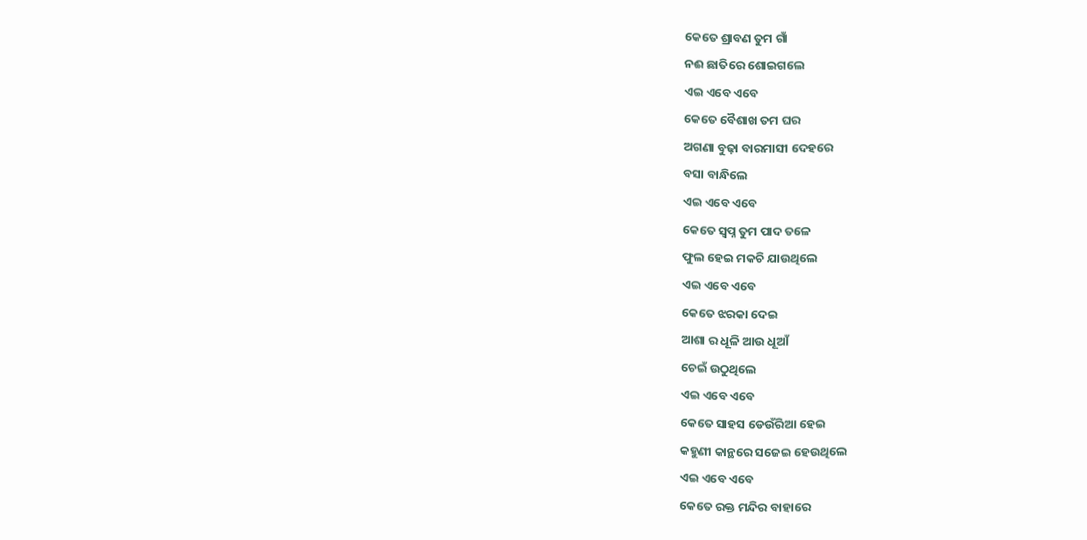କେତେ ଶ୍ରାବଣ ତୁମ ଗାଁ
ନଈ ଛାତିରେ ଶୋଇଗଲେ
ଏଇ ଏବେ ଏବେ
କେତେ ବୈଶାଖ ତମ ଘର
ଅଗଣା ବୁଢ଼ା ବାରମାସୀ ଦେହରେ
ବସା ବାନ୍ଧିଲେ
ଏଇ ଏବେ ଏବେ
କେତେ ସ୍ୱପ୍ନ ତୁମ ପାଦ ତଳେ
ଫୁଲ ହେଇ ମକଚି ଯାଉଥିଲେ
ଏଇ ଏବେ ଏବେ
କେତେ ଝରକା ଦେଇ
ଆଶା ର ଧୂଳି ଆଉ ଧୂଆଁ
ଚେଇଁ ଉଠୁଥିଲେ
ଏଇ ଏବେ ଏବେ
କେତେ ସାହସ ଡେଉଁରିଆ ହେଇ
କହୁଣୀ କାନ୍ଥରେ ସଜେଇ ହେଉଥିଲେ
ଏଇ ଏବେ ଏବେ
କେତେ ରକ୍ତ ମନ୍ଦିର ବାହାରେ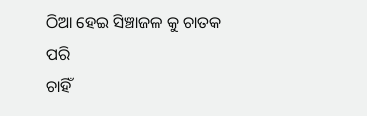ଠିଆ ହେଇ ସିଞ୍ଚାଜଳ କୁ ଚାତକ ପରି
ଚାହିଁ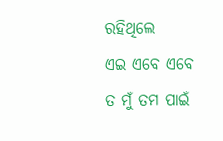ରହିଥିଲେ
ଏଇ ଏବେ ଏବେ
ତ ମୁଁ ତମ ପାଇଁ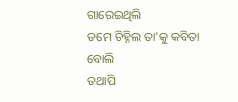ଗାରେଇଥିଲି
ତମେ ଚିହ୍ନିଲ ତା'କୁ କବିତା ବୋଲି
ତଥାପି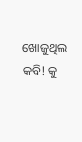ଖୋଜୁଥିଲ କବି! କୁ